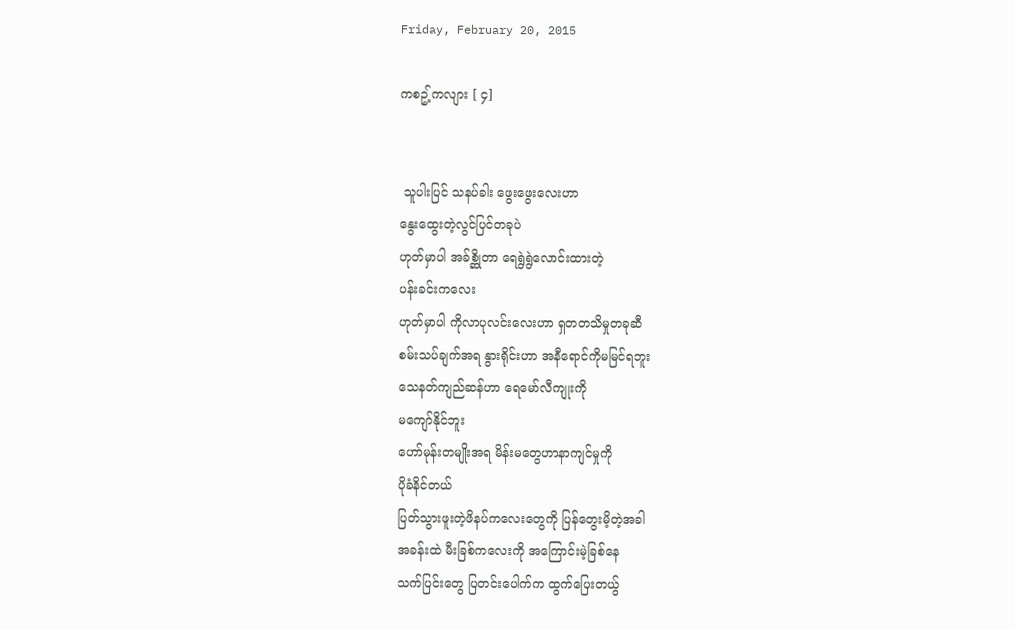Friday, February 20, 2015

ကစဥ့်ကလျား [ ၄]


 သူပါးပြင် သနပ်ခါး ဖွေးဖွေးလေးဟာ
နွေးထွေးတဲ့လွင်ပြင်တခုပဲ
ဟုတ်မှာပါ အခ်စ္ဆိုတာ ရေရွဲရွဲလောင်းထားတဲ့
ပန်းခင်းကလေး
ဟုတ်မှာပါ ကိုလာပုလင်းလေးဟာ ရှတတသိမှုတခုဆီ
စမ်းသပ်ချက်အရ နွားရိုင်းဟာ အနီရောင်ကိုမမြင်ရဘူး
သေနတ်ကျည်ဆန်ဟာ ရေမော်လီကျုးကို
မကျော်နိုင်ဘူး
ဟော်မုန်းတမျိုးအရ မိန်းမတွေဟာနာကျင်မှုကို
ပိုခံနိင်တယ်
ပြတ်သွားဖူးတဲ့ဖိနပ်ကလေးတွေကို ပြန်တွေးမိ့တဲ့အခါ
အခန်းထဲ မီးခြစ်ကလေးကို အကြောင်းမဲ့ခြစ်နေ
သက်ပြင်းတွေ ပြတင်းပေါက်က ထွက်ပြေးတယ်ွ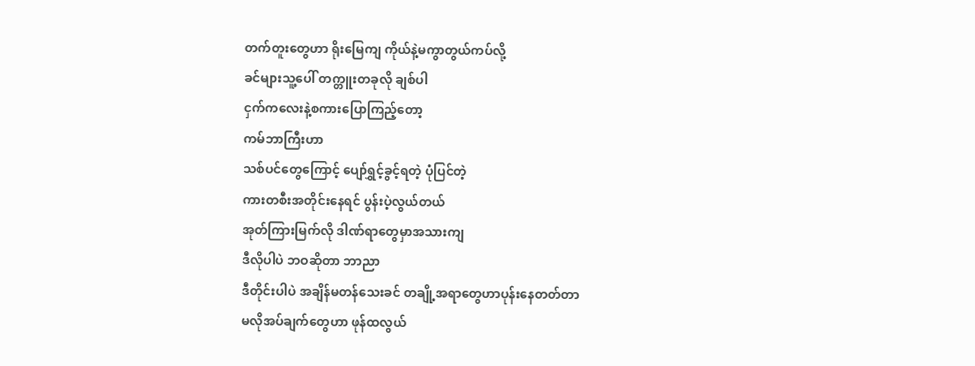တက်တူးတွေဟာ ရိုးမြေကျ ကိုယ်နဲ့မကွာတွယ်ကပ်လို့
ခင်များသူ့ပေါ် တက္တူးတခုလို ချစ်ပါ
ငှက်ကလေးနဲ့စကားပြောကြည့်တော့
ကမ်ဘာကြီးဟာ
သစ်ပင်တွေကြောင့် ပျော်ရွှင့်ခွင့်ရတဲ့ ပုံပြင်တဲ့
ကားတစီးအတိုင်းနေရင် ပွန်းပဲ့လွယ်တယ်
အုတ်ကြားမြက်လို ဒါဏ်ရာတွေမှာအသားကျ
ဒီလိုပါပဲ ဘဝဆိုတာ ဘာညာ
ဒီတိုင်းပါပဲ အချိန်မတန်သေးခင် တချို့အရာတွေဟာပုန်းနေတတ်တာ
မလိုအပ်ချက်တွေဟာ ဖုန်ထလွယ်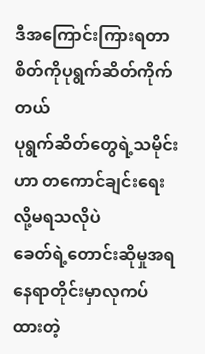ဒီအကြောင်းကြားရတာ စိတ်ကိုပုရွက်ဆိတ်ကိုက်တယ်
ပုရွက်ဆိတ်တွေရဲ့သမိုင်းဟာ တကောင်ချင်းရေးလို့မရသလိုပဲ
ခေတ်ရဲ့တောင်းဆိုမှုအရ နေရာတိုင်းမှာလုကပ်ထားတဲ့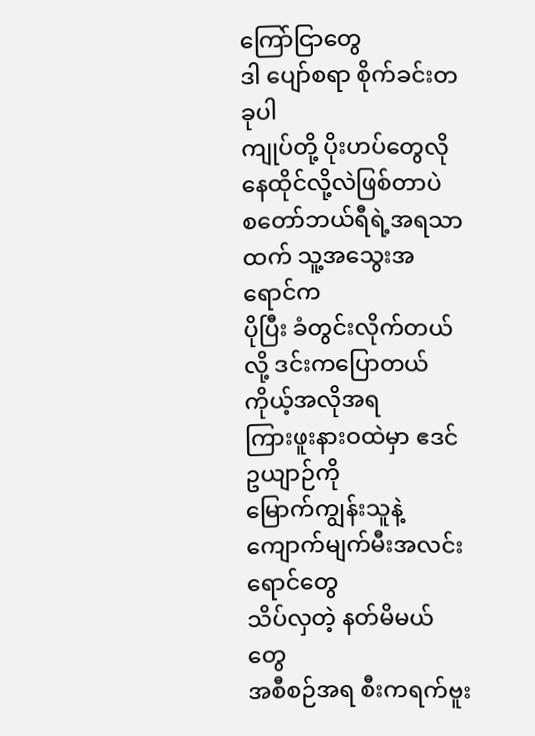ကြော်ငြာတွေ
ဒါ ပျော်စရာ စိုက်ခင်းတခုပါ
ကျုပ်တို့ ပိုးဟပ်တွေလို နေထိုင်လို့လဲဖြစ်တာပဲ
စတော်ဘယ်ရီရဲ့အရသာထက် သူ့အသွေးအရောင်က
ပိုပြီး ခံတွင်းလိုက်တယ်လို့ ဒင်းကပြောတယ်
ကိုယ့်အလိုအရ
ကြားဖူးနားဝထဲမှာ ဧဒင်ဥယျာဉ်ကို
မြောက်ကျွန်းသူနဲ့ ကျောက်မျက်မီးအလင်းရောင်တွေ
သိပ်လှတဲ့ နတ်မိမယ်တွေ
အစီစဉ်အရ စီးကရက်ဗူး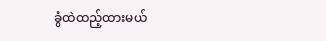ခွံထဲထည့်ထားမယ်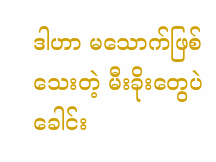ဒါဟာ မသောက်ဖြစ်သေးတဲ့ မီးခိုးတွေပဲ
ခေါင်း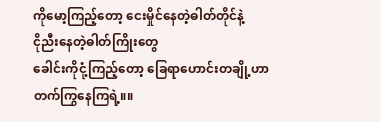ကိုမော့ကြည့်တော့ ငေးမှိုင်နေတဲ့ဓါတ်တိုင်နဲ့
ငိုညီးနေတဲ့ဓါတ်ကြိုးတွေ
ခေါင်းကိုငုံ့ကြည့်တော့ ခြေရာဟောင်းတချို့ဟာ
တက်ကြွနေကြရဲ့။။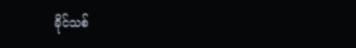ခိုင်သစ်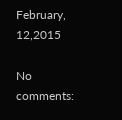February, 12,2015

No comments: